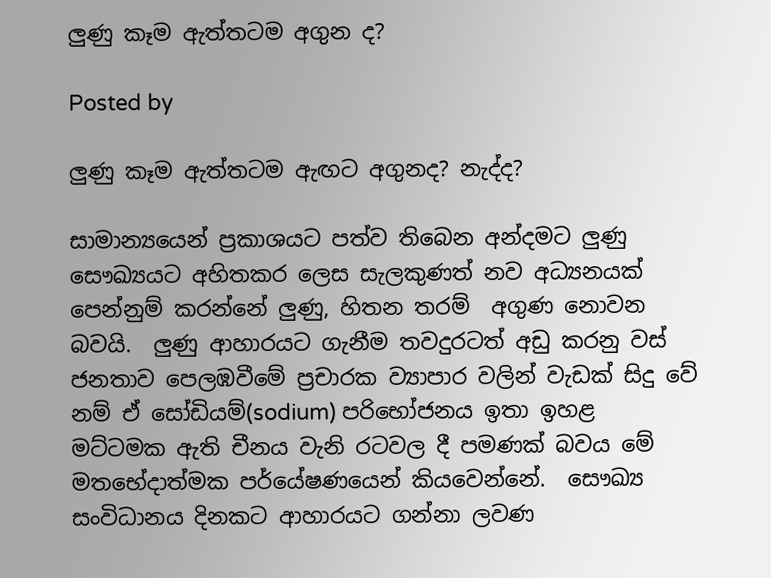ලුණු කෑම ඇත්තටම අගුන ද?

Posted by

ලුණු කෑම ඇත්තටම ඇඟට අගුනද? නැද්ද?

සාමාන්‍යයෙන් ප්‍රකාශයට පත්ව තිබෙන අන්දමට ලුණු සෞඛ්‍යයට අහිතකර ලෙස සැලකුණත් නව අධ්‍යනයක් පෙන්නුම් කරන්නේ ලුණු, හිතන තරම්  අගුණ නොවන බවයි.  ලුණු ආහාරයට ගැනීම තවදුරටත් අඩු කරනු වස් ජනතාව පෙලඹවීමේ ප්‍රචාරක ව්‍යාපාර වලින් වැඩක් සිදු වේ නම් ඒ සෝඩියම්(sodium) පරිභෝජනය ඉතා ඉහළ මට්ටමක ඇති චීනය වැනි රටවල දී පමණක් බවය මේ මතභේදාත්මක පර්යේෂණයෙන් කියවෙන්නේ.  සෞඛ්‍ය සංවිධානය දිනකට ආහාරයට ගන්නා ලවණ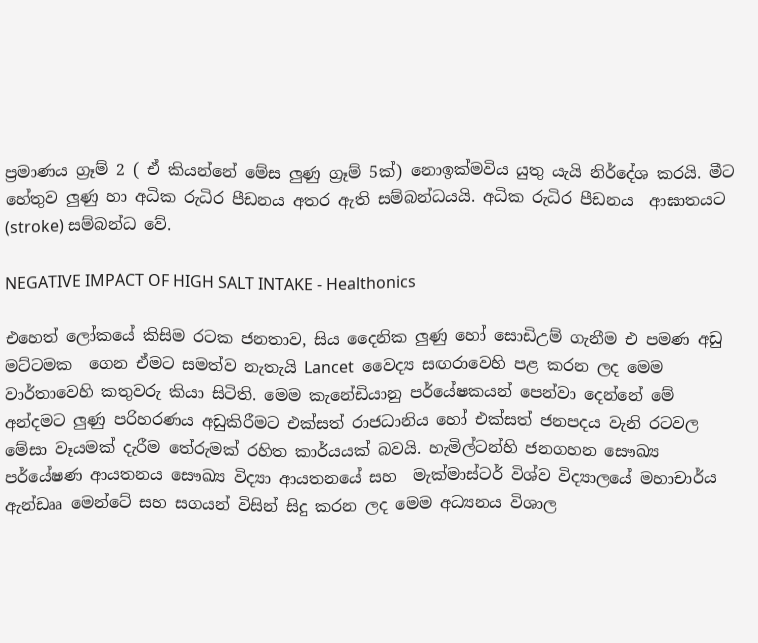ප්‍රමාණය ග්‍රෑම් 2 ( ඒ කියන්නේ මේස ලුණු ග්‍රෑම් 5ක්) නොඉක්මවිය යුතු යැයි නිර්දේශ කරයි. මීට හේතුව ලුණු හා අධික රුධිර පීඩනය අතර ඇති සම්බන්ධයයි. අධික රුධිර පීඩනය  ආඝාතයට (stroke) සම්බන්ධ වේ.

NEGATIVE IMPACT OF HIGH SALT INTAKE - Healthonics

එහෙත් ලෝකයේ කිසිම රටක ජනතාව, සිය දෛනික ලුණු හෝ සොඩිඋම් ගැනීම එ පමණ අඩු මට්ටමක  ගෙන ඒමට සමත්ව නැතැයි Lancet  වෛද්‍ය සඟරාවෙහි පළ කරන ලද මෙම වාර්තාවෙහි කතුවරු කියා සිටිති. මෙම කැනේඩියානු පර්යේෂකයන් පෙන්වා දෙන්නේ මේ අන්දමට ලුණු පරිහරණය අඩුකිරීමට එක්සත් රාජධානිය හෝ එක්සත් ජනපදය වැනි රටවල මේසා වෑයමක් දැරීම තේරුමක් රහිත කාර්යයක් බවයි. හැමිල්ටන්හි ජනගහන සෞඛ්‍ය පර්යේෂණ ආයතනය සෞඛ්‍ය විද්‍යා ආයතනයේ සහ  මැක්මාස්ටර් විශ්ව විද්‍යාලයේ මහාචාර්ය ඇන්ඩෲ මෙන්ටේ සහ සගයන් විසින් සිදු කරන ලද මෙම අධ්‍යනය විශාල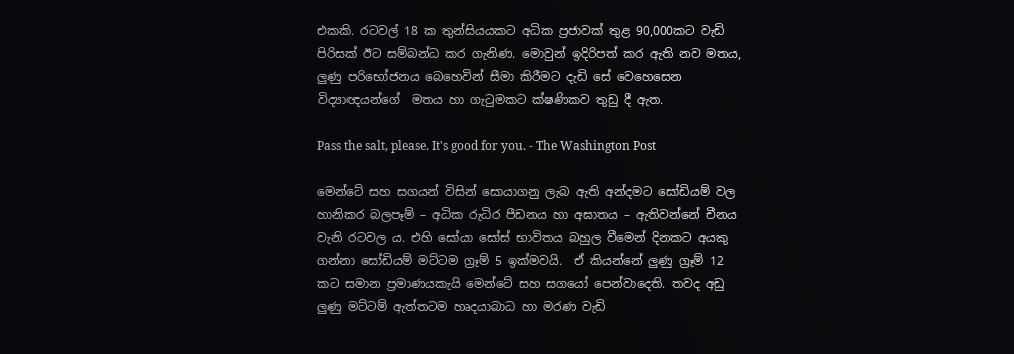එකකි. රටවල් 18 ක තුන්සියයකට අධික ප්‍රජාවක් තුළ 90,000කට වැඩි පිරිසක් ඊට සම්බන්ධ කර ගැනිණ. මොවුන් ඉදිරිපත් කර ඇති නව මතය,  ලුණු පරිභෝජනය බෙහෙවින් සීමා කිරීමට දැඩි සේ වෙහෙසෙන විද්‍යාඥයන්ගේ  මතය හා ගැටුමකට ක්ෂණිකව තුඩු දී ඇත.

Pass the salt, please. It's good for you. - The Washington Post

මෙන්ටේ සහ සගයන් විසින් සොයාගනු ලැබ ඇති අන්දමට සෝඩියම් වල හානිකර බලපෑම් – අධික රුධිර පීඩනය හා අඝාතය – ඇතිවන්නේ චීනය වැනි රටවල ය. එහි සෝයා සෝස් භාවිතය බහුල වීමෙන් දිනකට අයකු ගන්නා සෝඩියම් මට්ටම ග්‍රෑම් 5 ඉක්මවයි.  ඒ කියන්නේ ලුණු ග්‍රෑම් 12 කට සමාන ප්‍රමාණයකැයි මෙන්ටේ සහ සගයෝ පෙන්වාදෙති. තවද අඩු ලුණු මට්ටම් ඇත්තටම හෘදයාබාධ හා මරණ වැඩි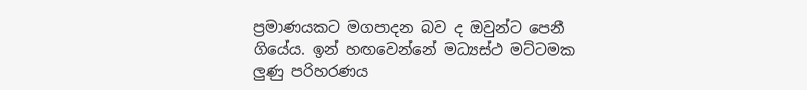ප්‍රමාණයකට මගපාදන බව ද ඔවුන්ට පෙනී ගියේය. ඉන් හඟවෙන්නේ මධ්‍යස්ථ මට්ටමක ලුණු පරිහරණය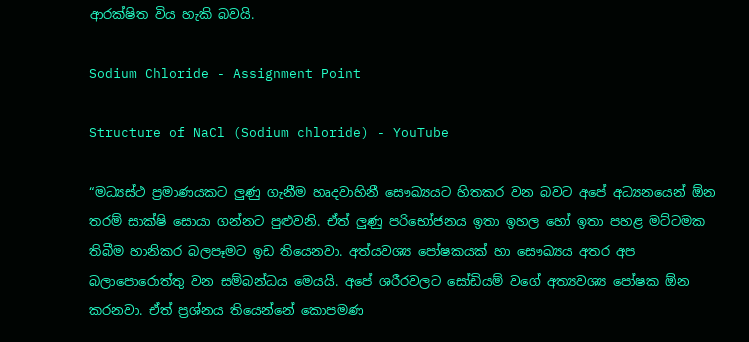ආරක්ෂිත විය හැකි බවයි.

Sodium Chloride - Assignment Point

Structure of NaCl (Sodium chloride) - YouTube

“මධ්‍යස්ථ ප්‍රමාණයකට ලුණු ගැනීම හෘදවාහිනී සෞඛ්‍යයට හිතකර වන බවට අපේ අධ්‍යනයෙන් ඕන තරම් සාක්ෂි සොයා ගන්නට පුළුවනි. ඒත් ලුණු පරිභෝජනය ඉතා ඉහල හෝ ඉතා පහළ මට්ටමක තිබීම හානිකර බලපෑමට ඉඩ තියෙනවා. අත්යවශ්‍ය පෝෂකයක් හා සෞඛ්‍යය අතර අප බලාපොරොත්තු වන සම්බන්ධය මෙයයි. අපේ ශරීරවලට සෝඩියම් වගේ අත්‍යවශ්‍ය පෝෂක ඕන කරනවා. ඒත් ප්‍රශ්නය තියෙන්නේ කොපමණ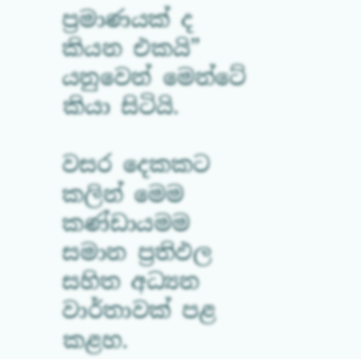ප්‍රමාණයක් ද කියන එකයි” යනුවෙන් මෙන්ටේ කියා සිටියි.

වසර දෙකකට කලින් මෙම කණ්ඩායමම සමාන ප්‍රතිඵල සහිත අධ්‍යන වාර්තාවක් පළ කළහ.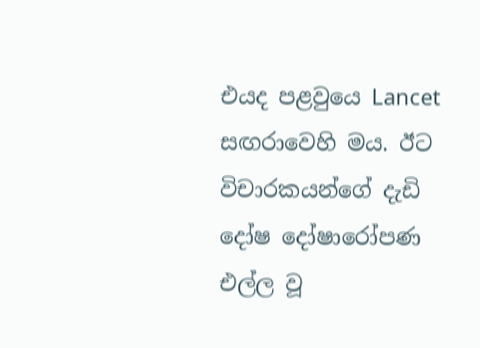එයද පළවුයෙ Lancet සඟරාවෙහි මය. ඊට විචාරකයන්ගේ දැඩි දෝෂ දෝෂාරෝපණ එල්ල වූ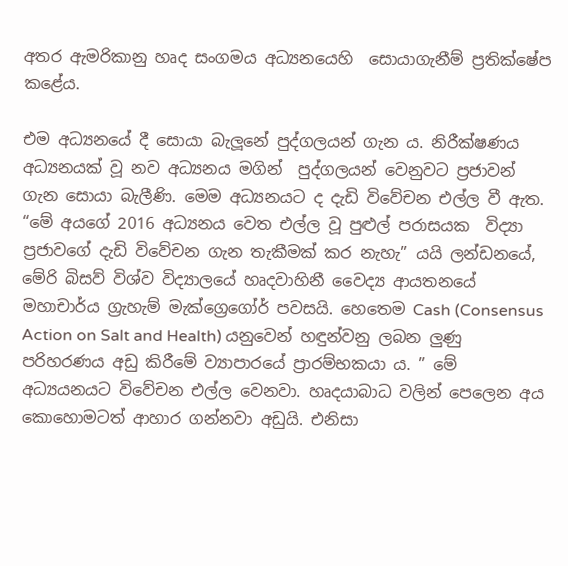අතර ඇමරිකානු හෘද සංගමය අධ්‍යනයෙහි  සොයාගැනීම් ප්‍රතික්ෂේප කළේය.

එම අධ්‍යනයේ දී සොයා බැලූනේ පුද්ගලයන් ගැන ය. නිරීක්ෂණය අධ්‍යනයක් වූ නව අධ්‍යනය මගින්  පුද්ගලයන් වෙනුවට ප්‍රජාවන් ගැන සොයා බැලීණි. මෙම අධ්‍යනයට ද දැඩි විවේචන එල්ල වී ඇත.  “මේ අයගේ 2016 අධ්‍යනය වෙත එල්ල වූ පුළුල් පරාසයක  විද්‍යා ප්‍රජාවගේ දැඩි විවේචන ගැන තැකීමක් කර නැහැ” යයි ලන්ඩනයේ, මේරි බිසව් විශ්ව විද්‍යාලයේ හෘදවාහිනී වෛද්‍ය ආයතනයේ මහාචාර්ය ග්‍රැහැම් මැක්ග්‍රෙගෝර් පවසයි. හෙතෙම Cash (Consensus Action on Salt and Health) යනුවෙන් හඳුන්වනු ලබන ලුණු පරිහරණය අඩු කිරීමේ ව්‍යාපාරයේ ප්‍රාරම්භකයා ය. ” මේ අධ්‍යයනයට විවේචන එල්ල වෙනවා. හෘදයාබාධ වලින් පෙලෙන අය කොහොමටත් ආහාර ගන්නවා අඩුයි. එනිසා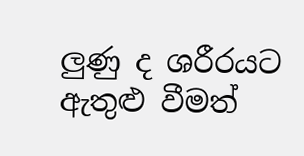ලුණු ද ශරීරයට ඇතුළු වීමත්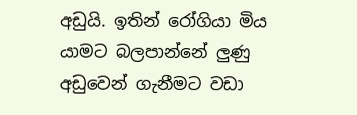අඩුයි. ඉතින් රෝගියා මිය යාමට බලපාන්නේ ලුණු අඩුවෙන් ගැනීමට වඩා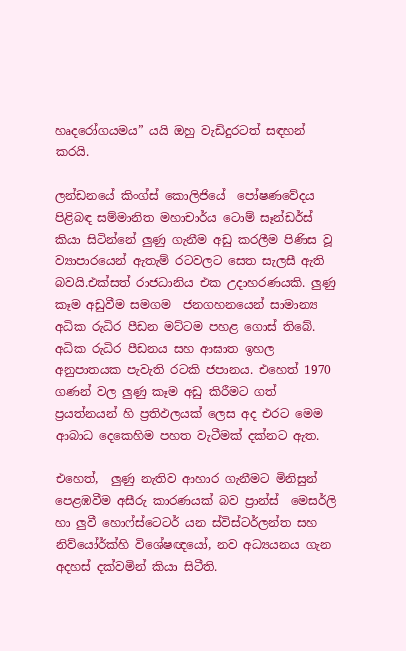හෘදරෝගයමය” යයි ඔහු වැඩිදුරටත් සඳහන් කරයි.

ලන්ඩනයේ කිංග්ස් කොලිජියේ  පෝෂණවේදය පිළිබඳ සම්මානිත මහාචාර්ය ටොම් සෑන්ඩර්ස් කියා සිටින්නේ ලුණු ගැනීම අඩු කරලීම පිණිස වූ ව්‍යාපාරයෙන් ඇතැම් රටවලට සෙත සැලසී ඇති බවයි.එක්සත් රාජධානිය එක උදාහරණයකි. ලුණු කෑම අඩුවීම සමගම  ජනගහනයෙන් සාමාන්‍ය අධික රුධිර පීඩන මට්ටම පහළ ගොස් තිබේ. අධික රුධිර පීඩනය සහ ආඝාත ඉහල අනුපාතයක පැවැති රටකි ජපානය. එහෙත් 1970 ගණන් වල ලුණු කෑම අඩු කිරීමට ගත් ප්‍රයත්නයන් හි ප්‍රතිඵලයක් ලෙස අද එරට මෙම ආබාධ දෙකෙහිම පහත වැටීමක් දක්නට ඇත.

එහෙත්,  ලුණු නැතිව ආහාර ගැනීමට මිනිසුන් පෙළඹවීම අසීරු කාරණයක් බව ප්‍රාන්ස්  මෙසර්ලි හා ලුවී හොෆ්ස්ටෙටර් යන ස්විස්ටර්ලන්ත සහ නිව්යෝර්ක්හි විශේෂඥයෝ, නව අධ්‍යයනය ගැන අදහස් දක්වමින් කියා සිටීති.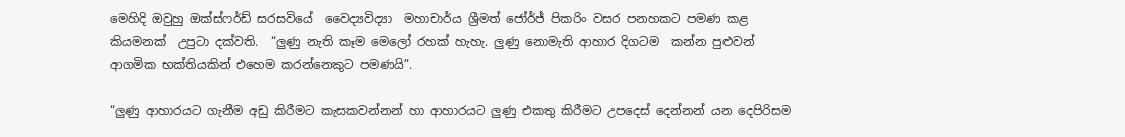මෙහිදි ඔවුහු ඔක්ස්ෆර්ඩ් සරසවියේ  වෛද්‍යවිද්‍යා  මහාචාර්ය ශ්‍රීමත් ජෝර්ජ් පිකරිං වසර පනහකට පමණ කළ කියමනක්  උපුටා දක්වති.  “ලුණු නැති කෑම මෙලෝ රහක් හැහැ. ලුණු නොමැති ආහාර දිගටම  කන්න පුළුවන් ආගමික භක්තියකින් එහෙම කරන්නෙකුට පමණයි”.

“ලුණු ආහාරයට ගැනීම අඩු කිරීමට කැසකවන්නන් හා ආහාරයට ලුණු එකතු කිරීමට උපදෙස් දෙන්නන් යන දෙපිරිසම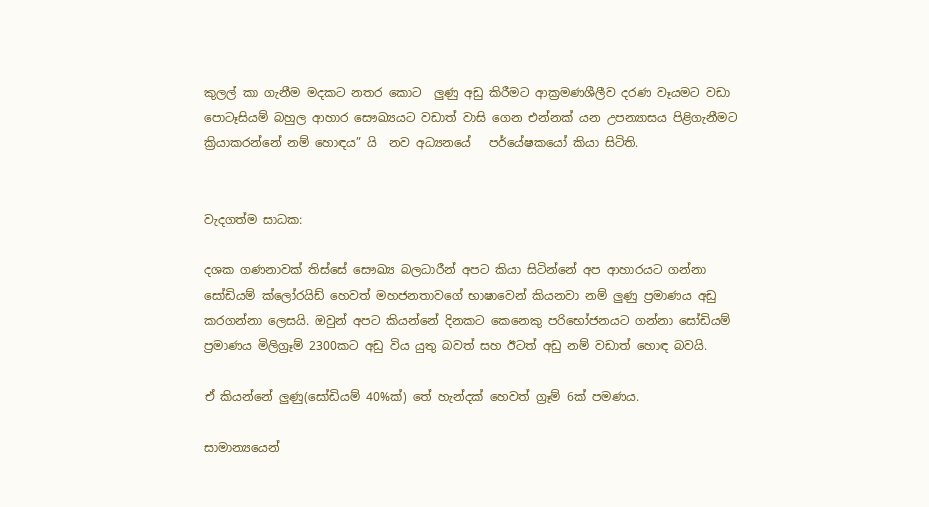කුලල් කා ගැනීම මදකට නතර කොට  ලුණු අඩු කිරීමට ආක්‍රමණශීලීව දරණ වෑයමට වඩා පොටෑසියම් බහුල ආහාර සෞඛ්‍යයට වඩාත් වාසි ගෙන එන්නක් යන උපන්‍යාසය පිළිගැනීමට ක්‍රියාකරන්නේ නම් හොඳය” යි  නව අධ්‍යනයේ   පර්යේෂකයෝ කියා සිටිති.


වැදගත්ම සාධක:

දශක ගණනාවක් තිස්සේ සෞඛ්‍ය බලධාරීන් අපට කියා සිටින්නේ අප ආහාරයට ගන්නා සෝඩියම් ක්ලෝරයිඩ් හෙවත් මහජනතාවගේ භාෂාවෙන් කියනවා නම් ලුණු ප්‍රමාණය අඩු කරගන්නා ලෙසයි. ඔවුන් අපට කියන්නේ දිනකට කෙනෙකු පරිභෝජනයට ගන්නා සෝඩියම් ප්‍රමාණය මිලිග්‍රෑම් 2300කට අඩු විය යුතු බවත් සහ ඊටත් අඩු නම් වඩාත් හොඳ බවයි.

ඒ කියන්නේ ලුණු(සෝඩියම් 40%ක්) තේ හැන්දක් හෙවත් ග්‍රෑම් 6ක් පමණය.

සාමාන්‍යයෙන්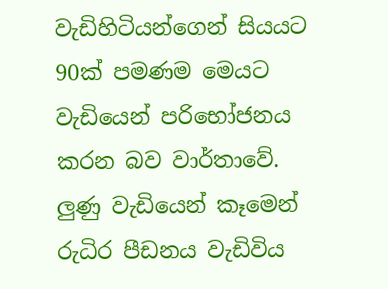වැඩිහිටියන්ගෙන් සියයට 90ක් පමණම මෙයට වැඩියෙන් පරිභෝජනය කරන බව වාර්තාවේ.
ලුණු වැඩියෙන් කෑමෙන් රුධිර පීඩනය වැඩිවිය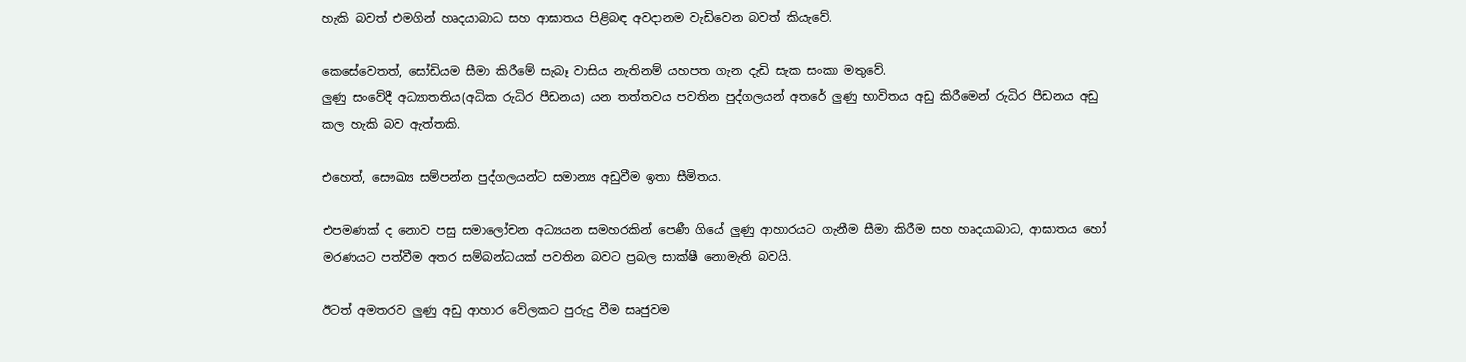හැකි බවත් එමගින් හෘදයාබාධ සහ ආඝාතය පිළිබඳ අවදානම වැඩිවෙන බවත් කියැවේ.

කෙසේවෙතත්, සෝඩියම සීමා කිරීමේ සැබෑ වාසිය නැතිනම් යහපත ගැන දැඩි සැක සංකා මතුවේ.
ලුණු සංවේදී අධ්‍යාතතිය(අධික රුධිර පීඩනය) යන තත්තවය පවතින පුද්ගලයන් අතරේ ලුණු භාවිතය අඩු කිරීමෙන් රුධිර පීඩනය අඩු කල හැකි බව ඇත්තකි.

එහෙත්, සෞඛ්‍ය සම්පන්න පුද්ගලයන්ට සමාන්‍ය අඩුවීම ඉතා සීමිතය.

එපමණක් ද නොව පසු සමාලෝචන අධ්‍යයන සමහරකින් පෙණී ගියේ ලුණු ආහාරයට ගැනීම සීමා කිරීම සහ හෘදයාබාධ, ආඝාතය හෝ මරණයට පත්වීම අතර සම්බන්ධයක් පවතින බවට ප්‍රබල සාක්ෂී නොමැති බවයි.

ඊටත් අමතරව ලුණු අඩු ආහාර වේලකට පුරුදු වීම සෘජුවම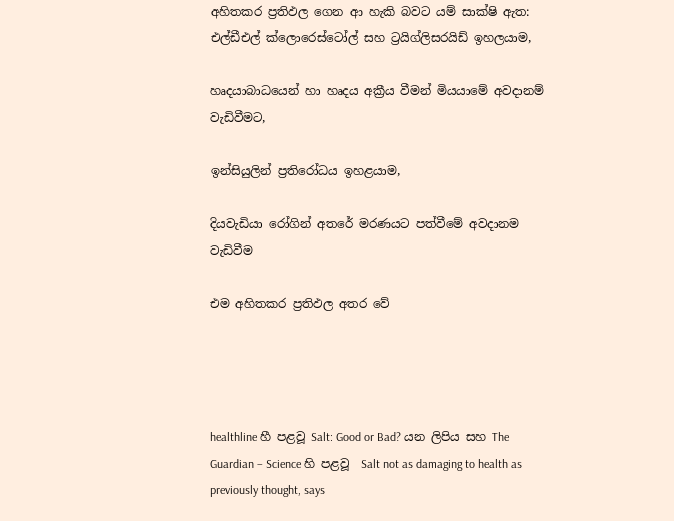අහිතකර ප්‍රතිඵල ගෙන ආ හැකි බවට යම් සාක්ෂි ඇත:
එල්ඩීඑල් ක්ලොරෙස්ටෝල් සහ ට්‍රයිග්ලිසරයිඩ් ඉහලයාම,

හෘදයාබාධයෙන් හා හෘදය අක්‍රීය වීමන් මියයාමේ අවදානම් වැඩිවීමට,

ඉන්සියුලින් ප්‍රතිරෝධය ඉහළයාම,

දියවැඩියා රෝගින් අතරේ මරණයට පත්වීමේ අවදානම වැඩිවීම

එම අහිතකර ප්‍රතිඵල අතර වේ




healthline හී පළවූ Salt: Good or Bad? යන ලිපිය සහ The Guardian – Science හි පළවූ  Salt not as damaging to health as previously thought, says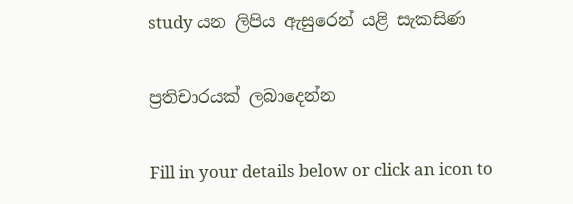study යන ලිපිය ඇසුරෙන් යළි සැකසිණ

ප්‍රතිචාරයක් ලබාදෙන්න

Fill in your details below or click an icon to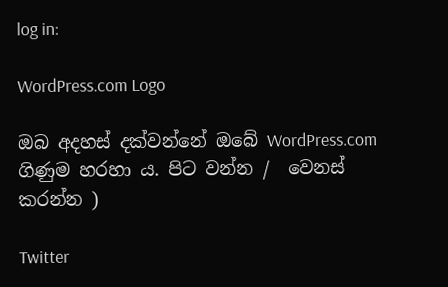log in:

WordPress.com Logo

ඔබ අදහස් දක්වන්නේ ඔබේ WordPress.com ගිණුම හරහා ය. පිට වන්න /  වෙනස් කරන්න )

Twitter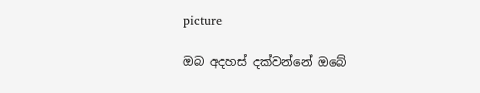picture

ඔබ අදහස් දක්වන්නේ ඔබේ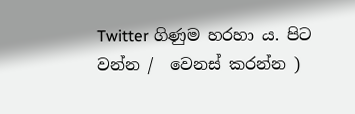Twitter ගිණුම හරහා ය. පිට වන්න /  වෙනස් කරන්න )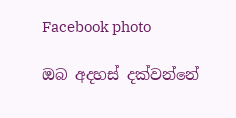Facebook photo

ඔබ අදහස් දක්වන්නේ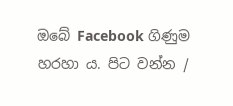ඔබේ Facebook ගිණුම හරහා ය. පිට වන්න /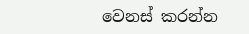වෙනස් කරන්න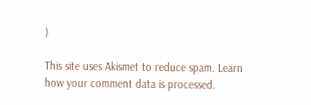)

This site uses Akismet to reduce spam. Learn how your comment data is processed.